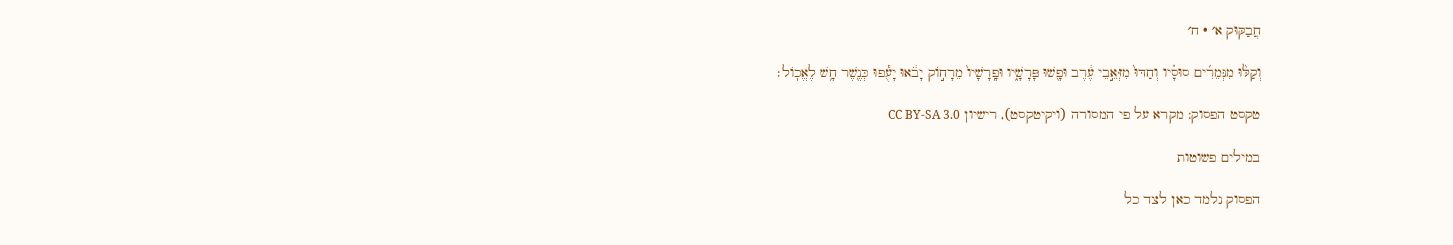חֲבַקּוּק א׳ · ח׳

וְקַלּ֨וּ מִנְּמֵרִ֜ים סוּסָ֗יו וְחַדּוּ֙ מִזְּאֵ֣בֵי עֶ֔רֶב וּפָ֖שׁוּ פָּרָשָׁ֑יו וּפָֽרָשָׁיו֙ מֵרָח֣וֹק יָבֹ֔אוּ יָעֻ֕פוּ כְּנֶ֖שֶׁר חָ֥שׁ לֶאֱכֽוֹל׃

טקסט הפסוק: מקרא על פי המסורה (ויקיטקסט), רישיון CC BY-SA 3.0

במילים פשוטות

הפסוק נלמד כאן לצד כל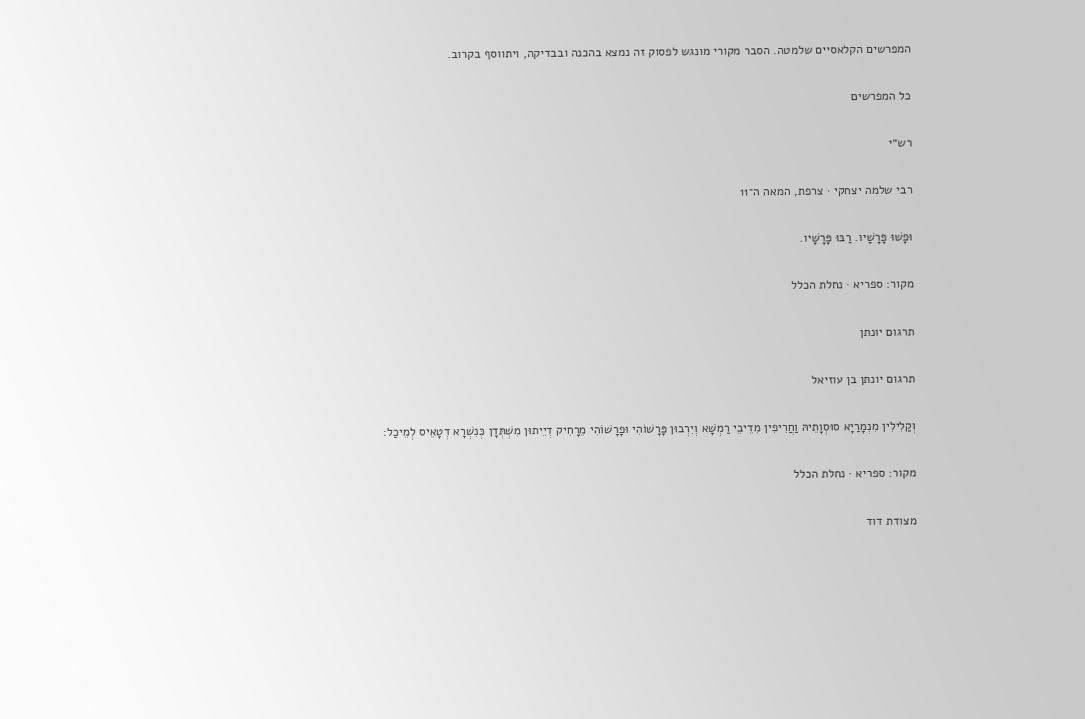המפרשים הקלאסיים שלמטה. הסבר מקורי מונגש לפסוק זה נמצא בהכנה ובבדיקה, ויתווסף בקרוב.

כל המפרשים

רש״י

רבי שלמה יצחקי · צרפת, המאה ה־11

וּפָשׁוּ פָּרָשָׁיו. רַבּוּ פָּרָשָׁיו.

מקור: ספריא · נחלת הכלל

תרגום יונתן

תרגום יונתן בן עוזיאל

וְקַלִילִין מִנְמָרַיָא סוּסְוָתֵיהּ וַחֲרִיפִין מִדֵיבֵי רַמְשָׁא וְיִרְבוּן פָּרָשׁוֹהִי וּפָרָשׁוֹהִי מֵרָחִיק דְיֵיתוּן מִשְׁתְּדָן כְּנִשְׁרָא דְטָאֵיס לְמֵיכַל:

מקור: ספריא · נחלת הכלל

מצודת דוד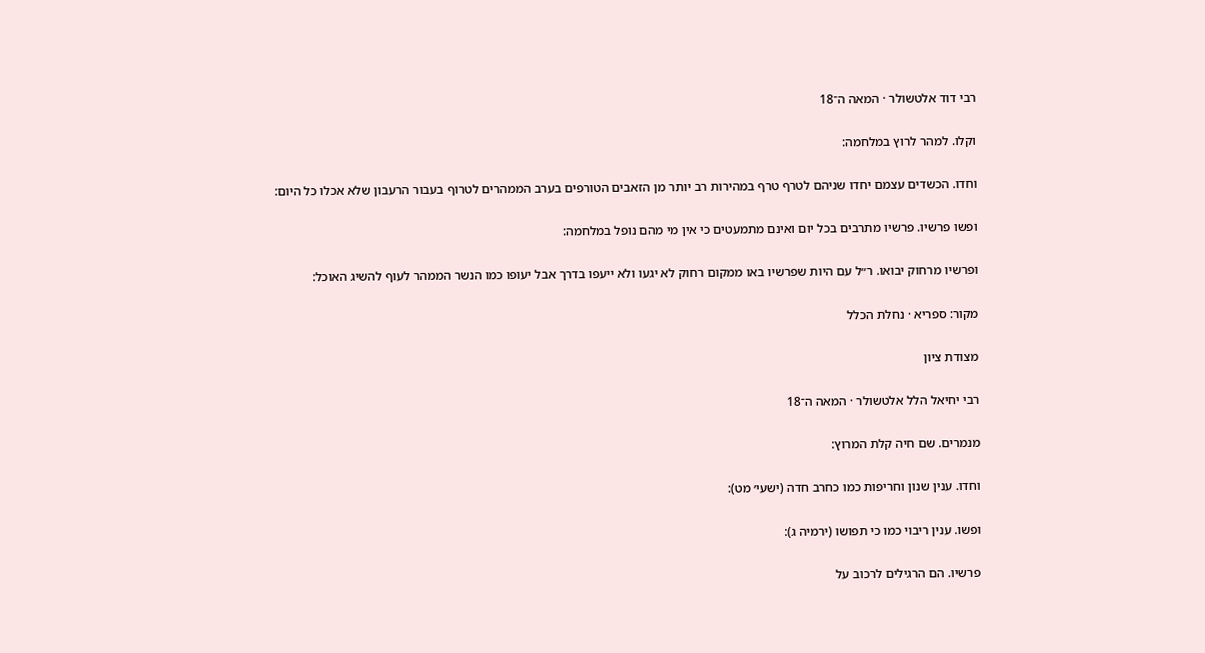רבי דוד אלטשולר · המאה ה־18

וקלו. למהר לרוץ במלחמה:

וחדו. הכשדים עצמם יחדו שניהם לטרף טרף במהירות רב יותר מן הזאבים הטורפים בערב הממהרים לטרוף בעבור הרעבון שלא אכלו כל היום:

ופשו פרשיו. פרשיו מתרבים בכל יום ואינם מתמעטים כי אין מי מהם נופל במלחמה:

ופרשיו מרחוק יבואו. ר״ל עם היות שפרשיו באו ממקום רחוק לא יגעו ולא ייעפו בדרך אבל יעופו כמו הנשר הממהר לעוף להשיג האוכל:

מקור: ספריא · נחלת הכלל

מצודת ציון

רבי יחיאל הלל אלטשולר · המאה ה־18

מנמרים. שם חיה קלת המרוץ:

וחדו. ענין שנון וחריפות כמו כחרב חדה (ישעי׳ מט):

ופשו. ענין ריבוי כמו כי תפושו (ירמיה ג):

פרשיו. הם הרגילים לרכוב על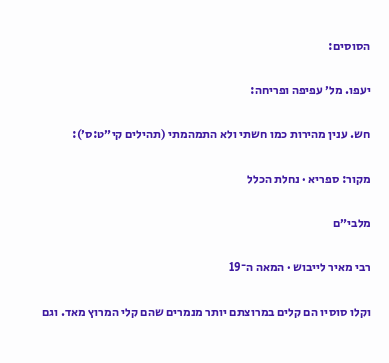הסוסים:

יעפו. מל׳ עפיפה ופריחה:

חש. ענין מהירות כמו חשתי ולא התמהמתי (תהילים קי״ט:ס׳):

מקור: ספריא · נחלת הכלל

מלבי״ם

רבי מאיר לייבוש · המאה ה־19

וקלו סוסיו הם קלים במרוצתם יותר מנמרים שהם קלי המרוץ מאד. וגם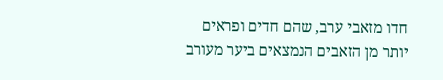חדו מזאבי ערב, שהם חדים ופראים יותר מן הזאבים הנמצאים ביער מעורב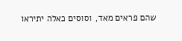שהם פראים מאד, וסוסים כאלה יתיראו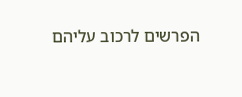הפרשים לרכוב עליהם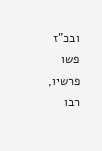ובכ"ז פשו פרשיו, רבו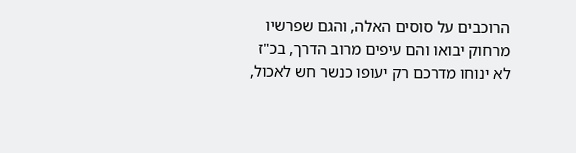הרוכבים על סוסים האלה, והגם שפרשיו מרחוק יבואו והם עיפים מרוב הדרך, בכ"ז לא ינוחו מדרכם רק יעופו כנשר חש לאכול,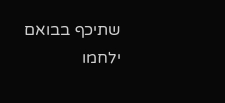שתיכף בבואם ילחמו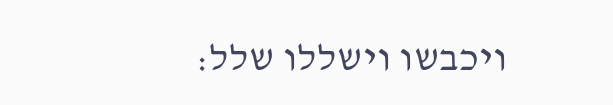ויכבשו וישללו שלל: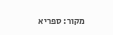מקור: ספריא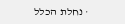· נחלת הכלל